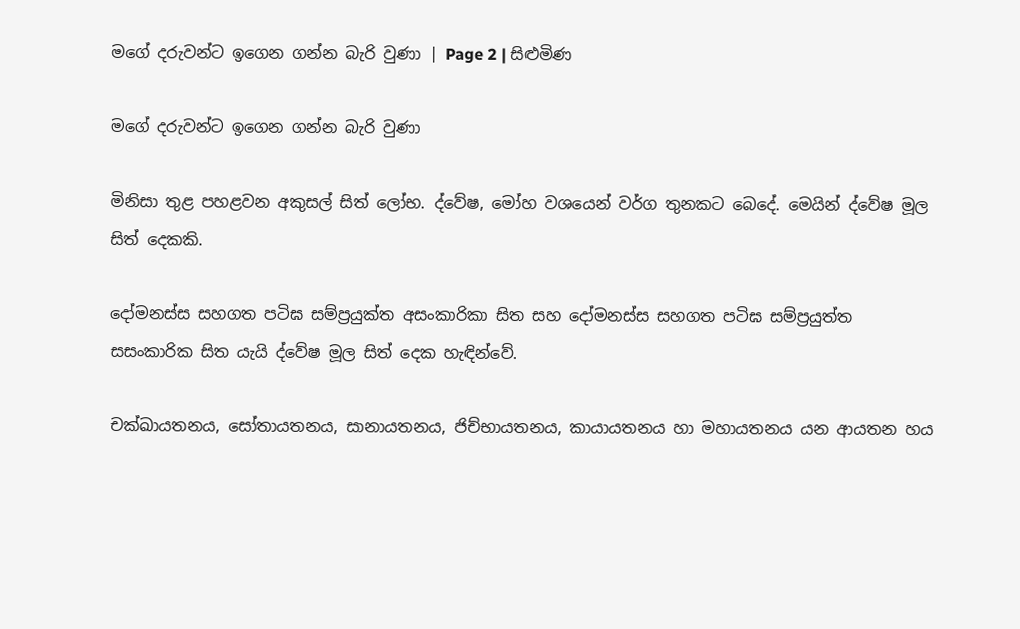මගේ දරුවන්ට ඉගෙන ගන්න බැරි වුණා | Page 2 | සිළුමිණ

මගේ දරුවන්ට ඉගෙන ගන්න බැරි වුණා

මිනිසා තුළ පහළවන අකුසල් සිත් ‍‍‍ලෝභ. ද්වේෂ, මෝහ වශයෙන් වර්ග තුනකට බෙදේ. මෙයින් ද්වේෂ මූල සිත් දෙකකි.

දෝමනස්ස සහගත පටිඝ සම්ප්‍රයුක්ත අසංකාරිකා සිත සහ දෝමනස්ස සහගත පටිඝ සම්ප්‍රයුත්ත සසංකාරික සිත යැයි ද්වේෂ මූල සිත් දෙක හැඳින්වේ.

චක්ඛායතනය, සෝතායතනය, සානායතනය, ජිච්භායතනය, කායායතනය හා මහායතනය යන ආයතන හය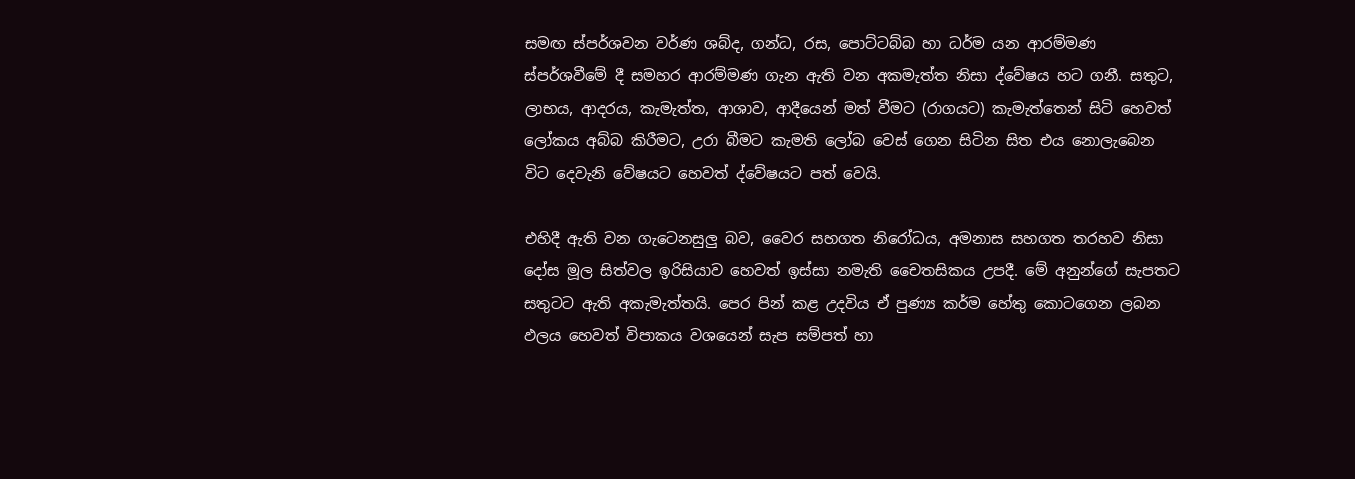සමඟ ස්පර්ශවන වර්ණ ශබ්ද, ගන්ධ, රස, පොට්ටබ්බ හා ධර්ම යන ආරම්මණ ස්පර්ශවීමේ දී සමහර ආරම්මණ ගැන ඇති වන අකමැත්ත නිසා ද්වේෂය හට ගනී. සතුට, ලාභය, ආදරය, කැමැත්ත, ආශාව, ආදීයෙන් මත් වීමට (රාගයට) කැමැත්තෙන් සිටි හෙවත් ලෝකය අබ්බ කිරීමට, උරා බීමට කැමති ලෝබ වෙස් ගෙන සිටින සිත එය නොලැබෙන විට දෙවැනි වේෂයට හෙවත් ද්වේෂයට පත්‍ වෙයි.

එහිදී ඇති වන ගැටෙනසුලු බව, වෛර සහගත නිරෝධය, අමනාස සහගත තරහව නිසා දෝස මූල සිත්වල ඉරිසියාව හෙවත් ඉස්ස‍ා නමැති චෛතසිකය උපදී. මේ අනුන්ගේ සැපතට සතුටට ඇති අකැමැත්තයි. පෙර පින් කළ උදවිය ඒ පුණ්‍ය කර්ම හේතු කොටගෙන ලබන ඵලය හෙවත් විපාකය වශයෙන් සැප සම්පත් හා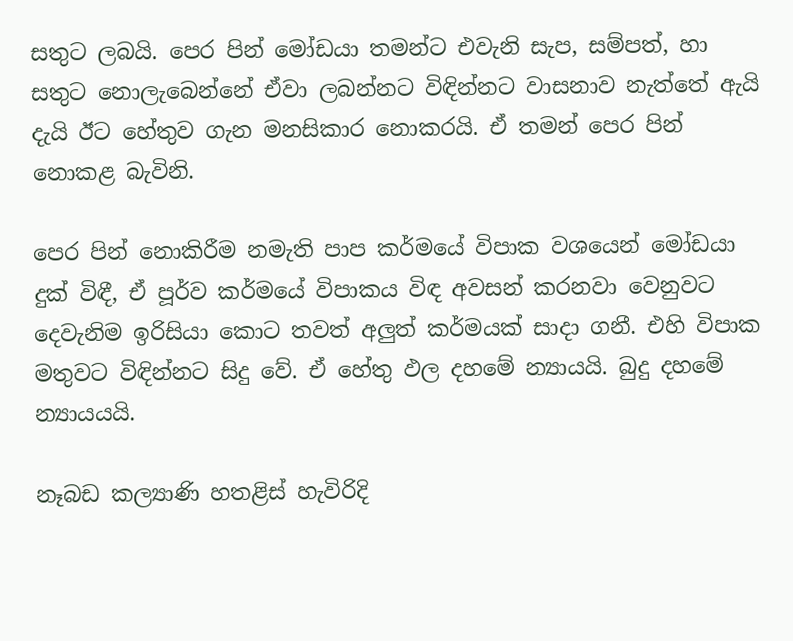සතුට ලබයි. පෙර පින් මෝඩයා තමන්ට එවැනි සැප, සම්පත්, හා සතුට නොලැබෙන්නේ ඒවා ලබන්නට විඳින්නට වාසනාව නැත්තේ ඇයි දැයි ඊට හේතුව ගැන මනසිකාර නොකරයි. ඒ තමන් පෙර පින් නොකළ බැවිනි.

පෙර පින් නොකිරීම නමැති පාප කර්මයේ විපාක වශයෙන් මෝඩයා දුක් විඳී, ඒ පූර්ව කර්මයේ විපාකය විඳ අවසන් කරනවා වෙනුවට දෙවැනිම ඉරිසියා කොට තවත් අලුත් කර්මයක් සාදා ගනී. එහි විපාක මතුවට විඳින්නට සිදු වේ. ඒ හේතු ඵල දහමේ න්‍යායයි. බුදු දහමේ න්‍යායයයි.

නෑබඩ කල්‍යාණි හතළිස් හැවිරිදි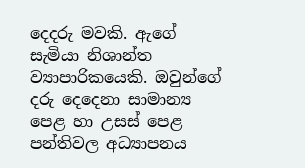දෙදරු මවකි. ඇගේ සැමියා නිශාන්ත ව්‍යාපාරිකයෙකි. ඔවුන්ගේ දරු දෙදෙනා සාමාන්‍ය පෙළ හා උසස් පෙළ පන්තිවල අධ්‍යාපනය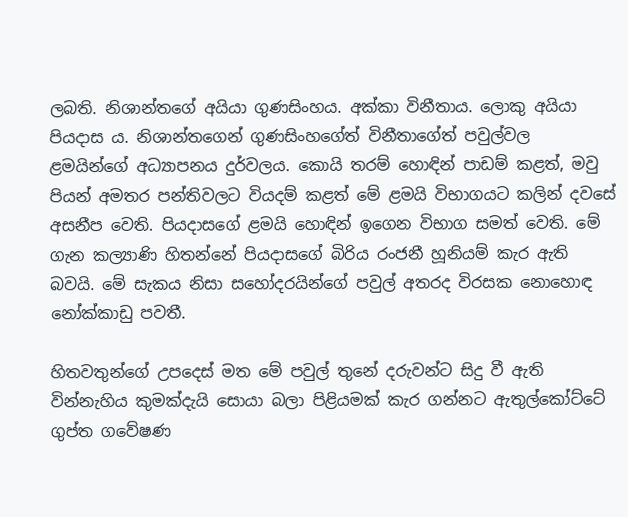ලබති. නිශාන්තගේ අයියා ගුණසිංහය. අක්කා විනීතාය. ලොකු අයියා පියදාස ය. නිශාන්තගෙන් ගුණසිංහගේත් විනීතාගේත් පවුල්වල ළමයින්ගේ අධ්‍යාපනය දුර්වලය. කොයි තරම් හොඳින් පාඩම් කළත්, මවු පියන් අමතර පන්තිවලට වියදම් කළත් මේ ළමයි විභාගයට කලින් දවසේ අසනීප වෙති. පියදාසගේ ළමයි හොඳින් ඉගෙන විභාග සමත් වෙති. මේ ගැන කල්‍යාණි හිතන්නේ පියදාසගේ බිරිය රංජනී හූනියම් කැර ඇති බවයි. මේ සැකය නිසා සහෝදරයින්ගේ පවුල් අතරද විරසක නොහොඳ නෝක්කාඩු පවතී.

හිතවතුන්ගේ උපදෙස් මත මේ පවුල් තුනේ දරුවන්ට සිදු වී ඇති වින්නැහිය කුමක්දැයි සොයා බලා පිළියමක් කැර ගන්නට ඇතුල්කෝට්ටේ ගුප්ත ගවේෂණ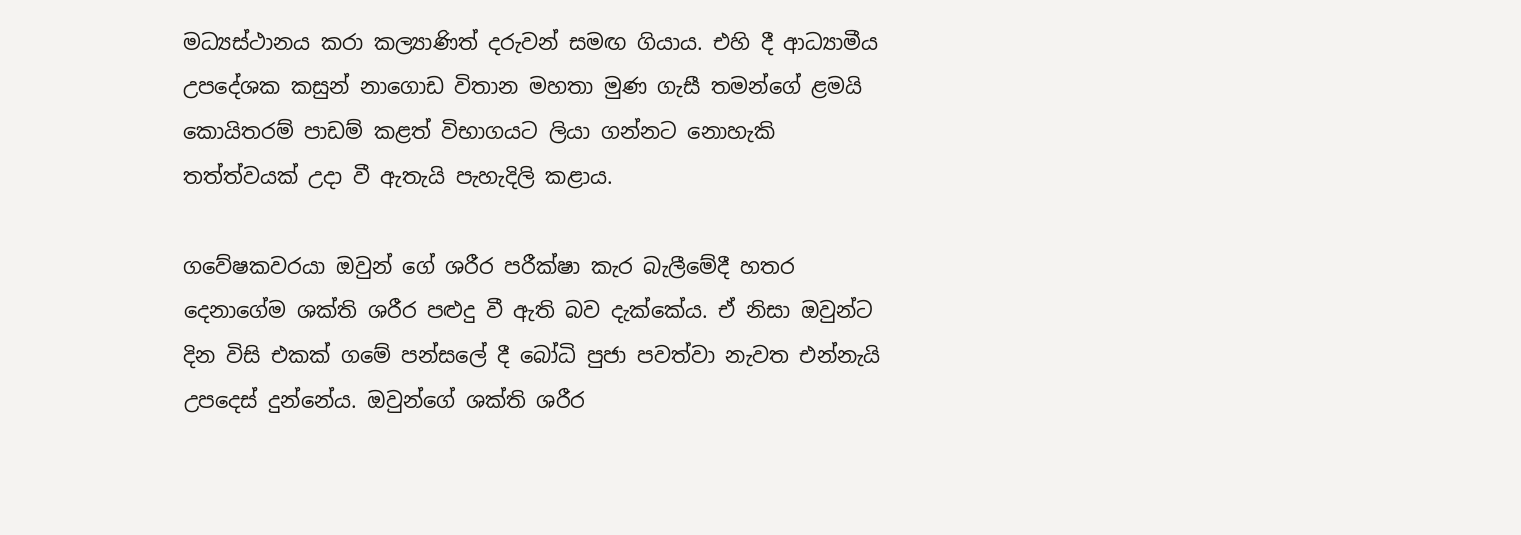මධ්‍යස්ථානය කරා කල්‍යාණිත් දරුවන් සමඟ ගියාය. එහි දී ආධ්‍යාමීය උප‍දේශක කසුන් නාගොඩ විතාන මහතා මුණ ගැසී තමන්ගේ ළමයි කොයිතරම් පාඩම් කළත් විභාගයට ලියා ගන්නට නොහැකි තත්ත්වයක් උදා වී ඇතැයි පැහැදිලි කළාය.

ගවේෂකවරයා ඔවුන් ගේ ශරීර පරීක්ෂා කැර බැලීමේදී හතර දෙනාගේම ශක්ති ශරීර පළුදු වී ඇති බව දැක්කේය. ඒ නිසා ඔවුන්ට දින විසි එකක් ගමේ පන්සලේ දී බෝධි පුජා පවත්වා නැවත එන්නැයි උපදෙස් දුන්නේය. ඔවුන්ගේ ශක්ති ශරීර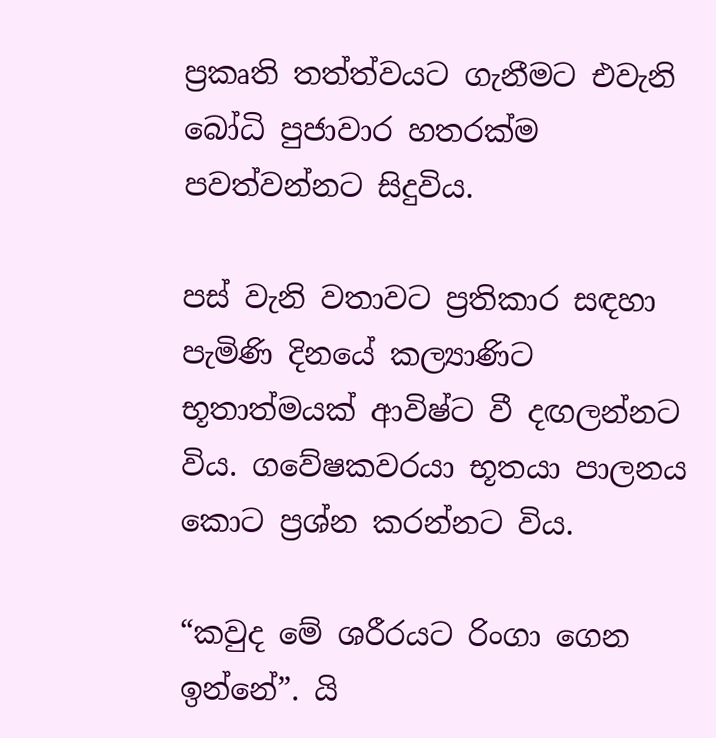ප්‍රකෘති තත්ත්වයට ගැනීමට එවැනි බෝධි පුජාවාර හතරක්ම පවත්වන්නට සිදුවිය.

පස් වැනි වතාවට ප්‍රතිකාර සඳහා පැමිණි දිනයේ කල්‍යාණිට භූතාත්මයක් ආවිෂ්ට වී දඟලන්නට විය. ගවේෂකවරයා භූතයා පාලනය කොට ප්‍රශ්න කරන්නට විය.

“කවුද මේ ශරීරයට රිංගා ගෙන ඉන්නේ”. යි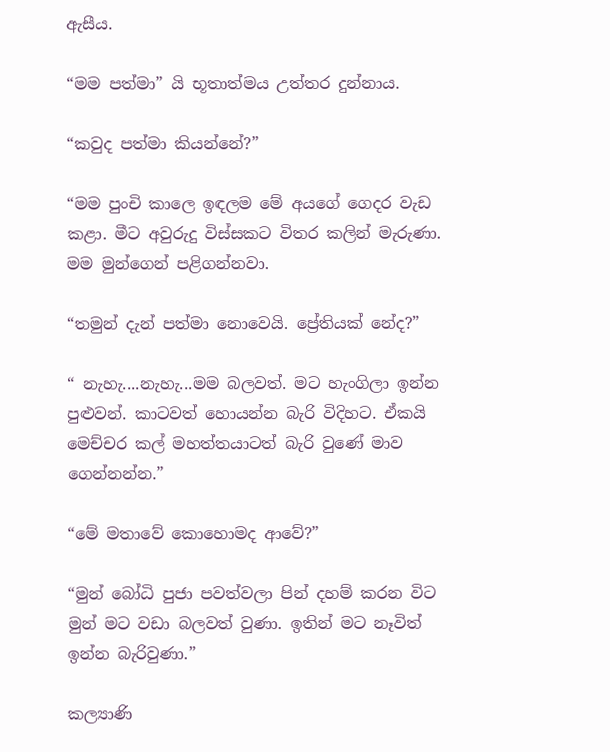ඇසීය.

“මම පත්මා” යි භූතාත්මය උත්තර දුන්නාය.

“කවුද පත්මා කියන්නේ?”

“මම පුංචි කාලෙ ඉඳලම මේ අයගේ ගෙදර වැඩ කළා. මීට අවුරුදු විස්සකට විතර කලින් මැරුණා. මම මුන්ගෙන් පළිගන්නවා.

“තමුන් දැන් පත්මා නොවෙයි. ප්‍රේතියක් නේද?”

“ නැහැ....නැහැ...මම බලවත්. මට හැංගිලා ඉන්න පුළුවන්. කාටවත් හොයන්න බැරි විදිහට. ඒකයි මෙච්චර කල් මහත්තයාටත් බැරි වුණේ මාව ගෙන්නන්න.”

“මේ මතාවේ කොහොමද ආවේ?”

“මුන් බෝධි පුජා පවත්වලා පින් දහම් කරන විට මුන් මට වඩා බලවත් වුණා. ඉතින් මට නෑවිත් ඉන්න බැරිවුණා.”

කල්‍යාණි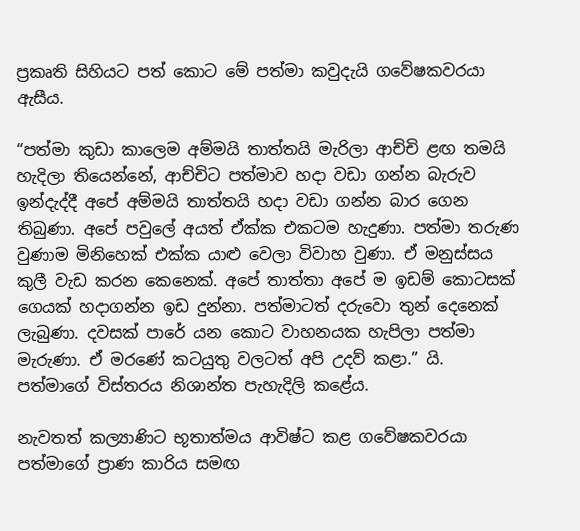ප්‍රකෘති සිහියට පත් කොට මේ පත්මා කවුදැයි ගවේෂකවරයා ඇසීය.

“පත්මා කුඩා කාලෙම අම්මයි තාත්තයි මැරිලා ආච්චි ළඟ තමයි හැදිලා තියෙන්නේ, ආච්චිට පත්මාව හදා වඩා ගන්න බැරුව ඉන්දැද්දී අපේ අම්මයි තාත්තයි හදා වඩා ගන්න බාර ගෙන තිබුණා. අපේ පවුලේ අයත් ඒක්ක එකටම හැදුණා. පත්මා තරුණ වුණාම මිනිහෙක් එක්ක යා‍ළු වෙලා විවාහ වුණා. ඒ මනුස්සය කුලී වැඩ කරන කෙනෙක්. අපේ තාත්තා අපේ ම ඉඩම් කොටසක් ගෙයක් හදාගන්න ඉඩ දුන්නා. පත්මාටත් දරුවො තුන් දෙනෙක් ලැබුණා. දවසක් පාරේ යන කොට වාහනයක හැපිලා පත්මා මැරුණා. ඒ මරණේ කටයුතු වලටත් අපි උදව් කළා.” යි. පත්මාගේ විස්තරය නිශාන්ත පැහැදිලි කළේය.

නැවතත් කල්‍යාණිට භූතාත්මය ආවිෂ්ට කළ ගවේෂකවරයා පත්මාගේ ප්‍රාණ කාරිය සමඟ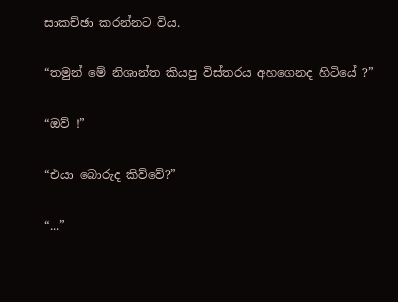සාකච්ඡා කරන්නට විය.

“තමුන් මේ නිශාන්ත කියපු විස්තරය අහගෙනද හිටියේ ?”

“ඔව් !”

“එයා බොරුද කිව්වේ?”

“...”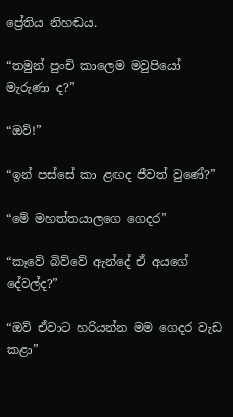ප්‍රේතිය නිහඬය.

“තමුන් පුංචි කාලෙම මවුපියෝ මැරුණා ද?”

“ඔව්!”

“ඉන් පස්සේ කා ළඟද ජීවත් වු‍ණේ?”

“මේ මහත්තයාලගෙ ගෙදර”

“කෑවේ බිව්වේ ඇන්දේ ඒ අය‍ගේ දේවල්ද?”

“ඔව් ඒවාට හරියන්න මම ගෙදර වැඩ කළා”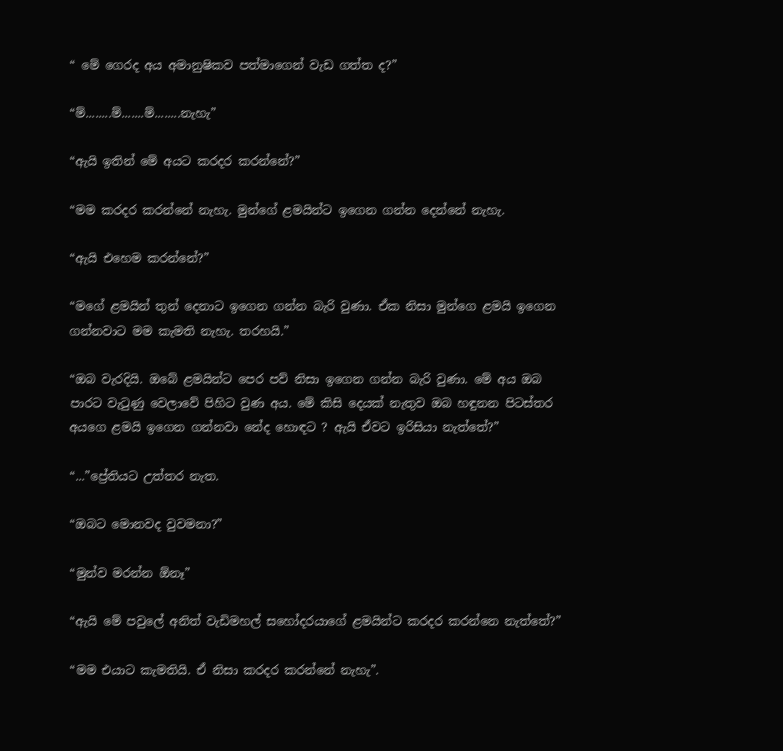“ මේ ගෙරද අය අමානුෂිකව පත්මාගෙන් වැඩ ගත්ත ද?”

“ම්........ම්.......ම්........නැහැ”

“ඇයි ඉතින් මේ අයට කරදර කරන්නේ?”

“මම කරදර කරන්නේ නැහැ. මුන්ගේ ළමයින්ට ඉගෙන ගන්න දෙන්නේ නැහැ.

“ඇයි එහෙම කරන්නේ?”

“මගේ ළමයින් තුන් දෙනාට ඉගෙන ගන්න බැරි වුණා. ඒක නිසා මුන්ගෙ ළමයි ඉගෙන ගන්නවාට මම කැමති නැහැ. තරහයි.”

“ඔබ වැරදියි. ඔබේ ළමයින්ට පෙර පව් නිසා ඉගෙන ගන්න බැරි වුණා. මේ අය ඔබ පාරට වැටුණු වෙලාවේ පිහිට වුණ අය. මේ කිසි දෙයක් නැතුව ඔබ හඳුනන පිටස්තර අයගෙ ළමයි ඉගෙන ගන්නවා නේද හොඳට ? ඇයි ඒවට ඉරිසියා නැත්තේ?”

“...”ප්‍රේතියට උත්තර නැත.

“ඔබට මොනවද වුවමනා?”

“මුන්ව මරන්න ඕනෑ”

“ඇයි මේ පවුලේ අනිත් වැඩිමහල් සහෝදරයාගේ ළමයින්ට කරදර කරන්නෙ නැත්තේ?”

“මම එයාට කැමතියි. ඒ නිසා කරදර කරන්නේ නැහැ”.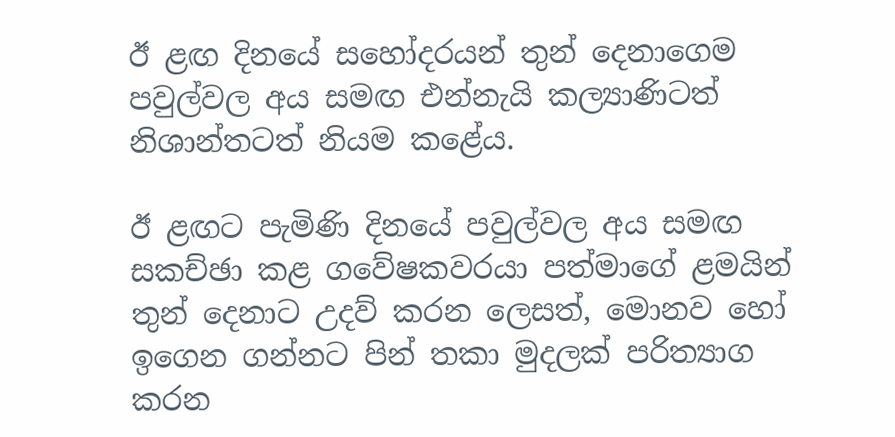ඊ ළඟ දිනයේ සහෝදරයන් තුන් දෙනාගෙම පවුල්වල අය සමඟ එන්නැයි කල්‍යාණිටත් නිශාන්තටත් නියම කළේය.

ඊ ළඟට පැමිණි දිනයේ පවුල්වල අය සමඟ සකච්ඡා කළ ගවේෂකවරයා පත්මාගේ ළමයින් තුන් දෙනාට උදව් කරන ලෙසත්, මොනව හෝ ඉගෙන ගන්නට පින් තකා මුදලක් පරිත්‍යාග කරන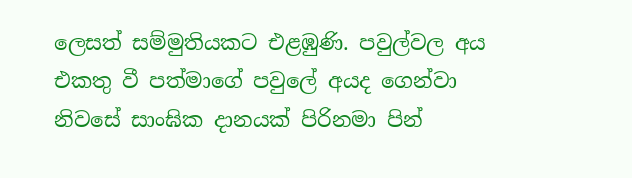ලෙසත් සම්මුතියකට එළඹුණි. පවුල්වල අය එකතු වී පත්මාගේ පවුලේ අයද ගෙන්වා නිවසේ සාංඝික දානයක් පිරිනමා පින්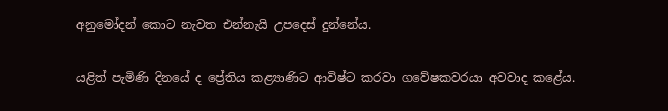අනුමෝදන් කොට නැවත එන්නැයි උපදෙස් දුන්නේය.

යළිත් පැමිණි දිනයේ ද ප්‍රේතිය කළ්‍යාණිට ආවිෂ්ට කරවා ගවේෂකවරයා අවවාද කළේය.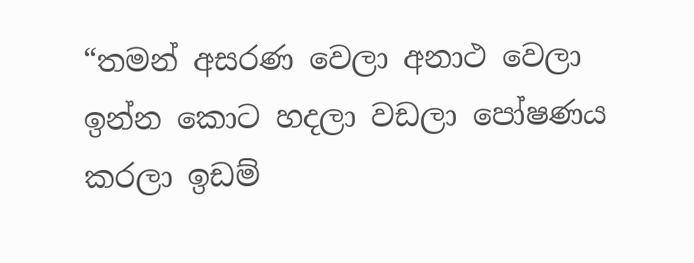“තමන් අසරණ වෙලා අනාථ වෙලා ඉන්න කොට හදලා වඩලා පෝෂණය කරලා ඉඩම්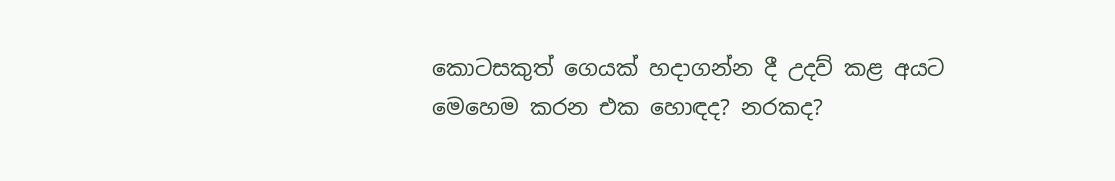කොටසකුත් ගෙයක් හදාගන්න දී උදව් කළ අයට මෙහෙම කරන එක හොඳද? නරකද?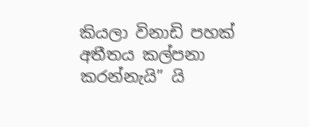කියලා විනාඩි පහක් අතීතය කල්පනා කරන්නැයි” යි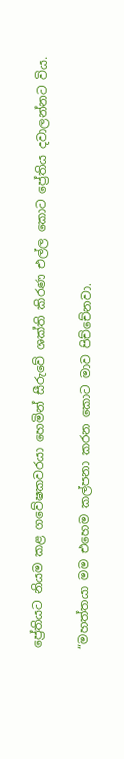ප්‍රේතියට නියම ක‍ළ ගවේෂකවරයා හෙමින් සීරුවේ ශක්ති කිරණ එල්ල කොට ප්‍රේතිය දවාලන්නට විය.

“මහත්තයා මම එහෙම කල්පනා කරන කොට මාව පිච්චේනවා.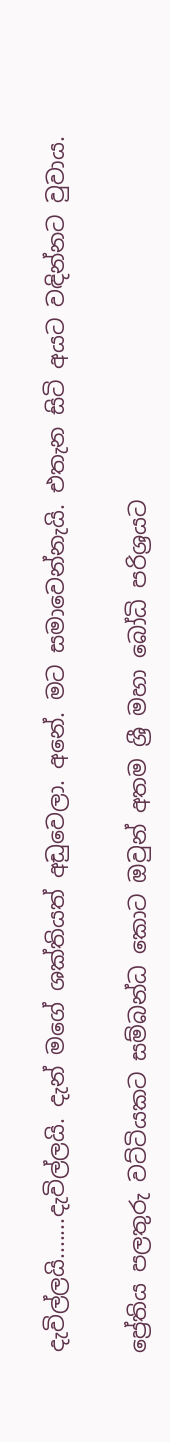දැවිල්ලයි.......දැවිල්ලයි. දැන් මගේ ශක්තියත් අඩුවෙලා. අනේ. මට සමාවෙන්නැයි. එතැන සිටි අයට වඳින්නට වුවාය.

ප්‍රේතිය පලතුරු වට්ටියකට සම්බන්ධ කොට ඔවුන් අතම ශ්‍රී මහා බෝධි පරිශ්‍රයට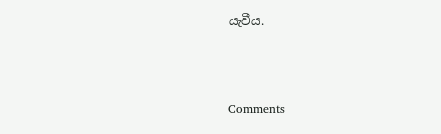යැවීය.



Comments